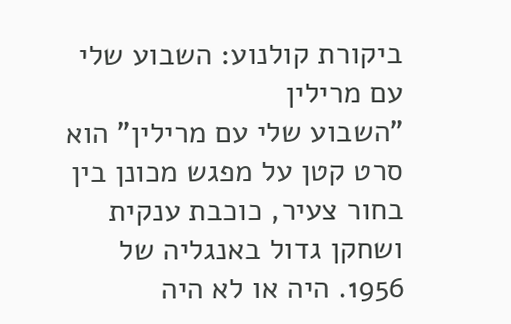ביקורת קולנוע: השבוע שלי עם מרילין
"השבוע שלי עם מרילין" הוא סרט קטן על מפגש מכונן בין בחור צעיר, כוכבת ענקית ושחקן גדול באנגליה של 1956. היה או לא היה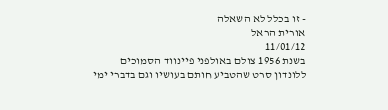- זו בכלל לא השאלה
אורית הראל
11/01/12
בשנת 1956 צולם באולפני פיינווד הסמוכים ללונדון סרט שהטביע חותם בעושיו וגם בדברי ימי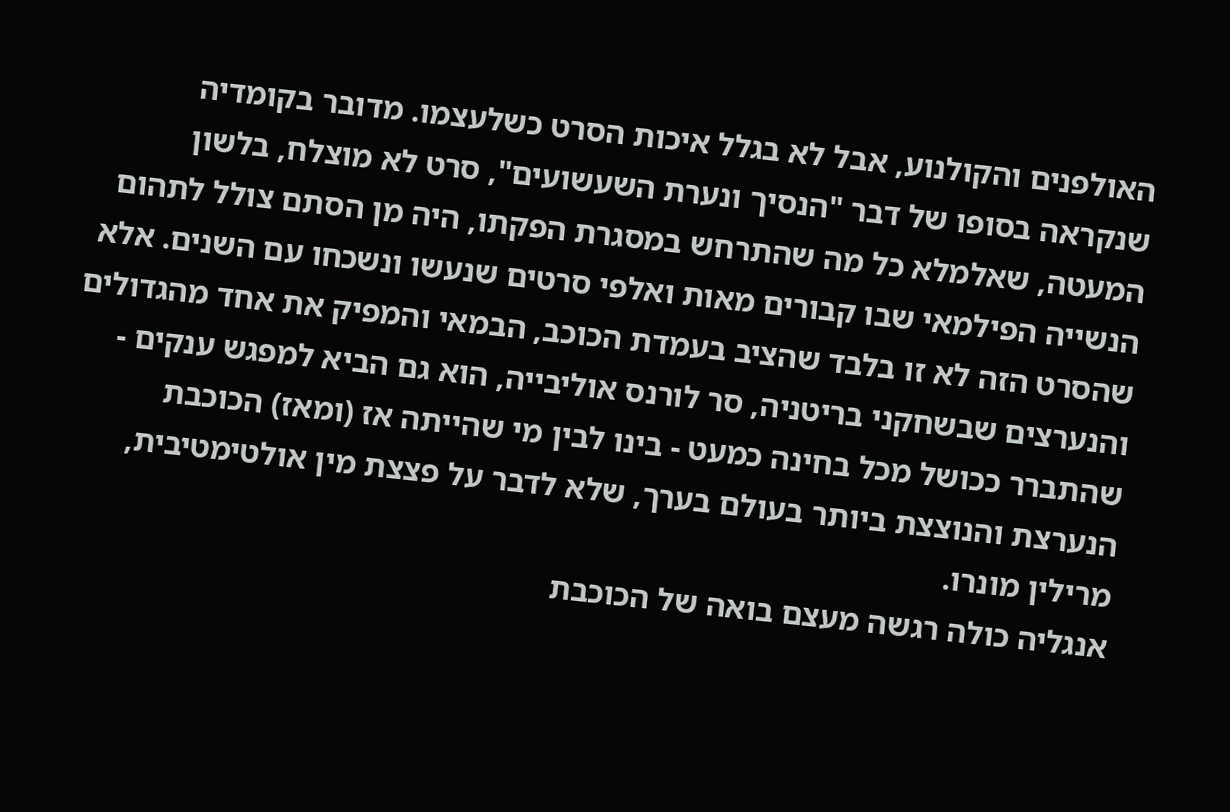האולפנים והקולנוע, אבל לא בגלל איכות הסרט כשלעצמו. מדובר בקומדיה שנקראה בסופו של דבר "הנסיך ונערת השעשועים", סרט לא מוצלח, בלשון המעטה, שאלמלא כל מה שהתרחש במסגרת הפקתו, היה מן הסתם צולל לתהום הנשייה הפילמאי שבו קבורים מאות ואלפי סרטים שנעשו ונשכחו עם השנים. אלא שהסרט הזה לא זו בלבד שהציב בעמדת הכוכב, הבמאי והמפיק את אחד מהגדולים והנערצים שבשחקני בריטניה, סר לורנס אוליבייה, הוא גם הביא למפגש ענקים - שהתברר ככושל מכל בחינה כמעט - בינו לבין מי שהייתה אז (ומאז) הכוכבת הנערצת והנוצצת ביותר בעולם בערך, שלא לדבר על פצצת מין אולטימטיבית, מרילין מונרו.
אנגליה כולה רגשה מעצם בואה של הכוכבת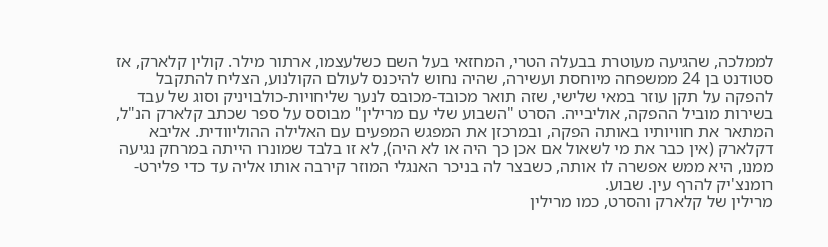לממלכה, שהגיעה מעוטרת בבעלה הטרי, המחזאי בעל השם כשלעצמו, ארתור מילר. קולין קלארק, אז סטודנט בן 24 ממשפחה מיוחסת ועשירה, שהיה נחוש להיכנס לעולם הקולנוע, הצליח להתקבל להפקה על תקן עוזר במאי שלישי, שזה תואר מכובד-מכובס לנער שליחויות-כולבויניק וסוג של עבד בשירות מוביל ההפקה, אוליבייה. הסרט "השבוע שלי עם מרילין" מבוסס על ספר שכתב קלארק הנ"ל, המתאר את חוויותיו באותה הפקה, ובמרכזן את המפגש המפעים עם האלילה ההוליוודית. אליבא דקלארק (אין כבר את מי לשאול אם אכן כך היה או לא היה), לא זו בלבד שמונרו הייתה במרחק נגיעה ממנו, היא ממש אפשרה לו אותה, כשבצר לה בניכר האנגלי המוזר קירבה אותו אליה עד כדי פלירט-רומנצ'יק להרף עין. שבוע.
מרילין של קלארק והסרט, כמו מרילין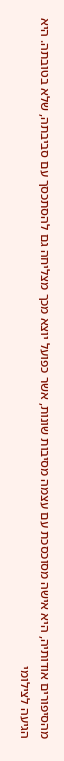מהסיפורים אודותיה, היא אישה מסוכסכת עם עצמה מסיבות שונות, אשר כפועל יוצא מכך מצליחה גם להסתכסך עם סביבתה, שלא בטובתה. היא הגיעה לצילומי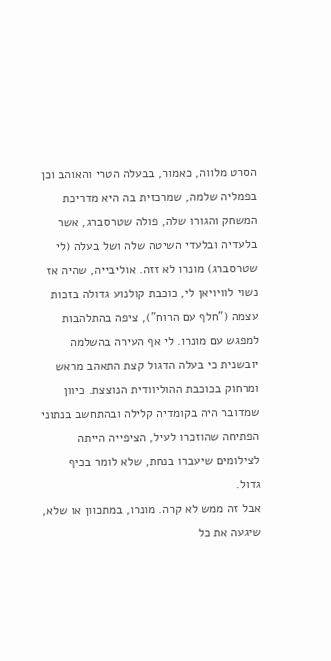הסרט מלווה, כאמור, בבעלה הטרי והאוהב וכן בפמליה שלמה, שמרכזית בה היא מדריכת המשחק והגורו שלה, פולה שטרסברג, אשר בלעדיה ובלעדי השיטה שלה ושל בעלה (לי שטרסברג) מונרו לא זזה. אוליבייה, שהיה אז נשוי לוויויאן לי, כוכבת קולנוע גדולה בזכות עצמה ("חלף עם הרוח"), ציפה בהתלהבות למפגש עם מונרו. לי אף העירה בהשלמה יובשנית כי בעלה הדגול קצת התאהב מראש ומרחוק בכוכבת ההוליוודית הנוצצת. כיוון שמדובר היה בקומדיה קלילה ובהתחשב בנתוני הפתיחה שהוזכרו לעיל, הציפייה הייתה לצילומים שיעברו בנחת, שלא לומר בכיף גדול.
אבל זה ממש לא קרה. מונרו, במתכוון או שלא, שיגעה את כל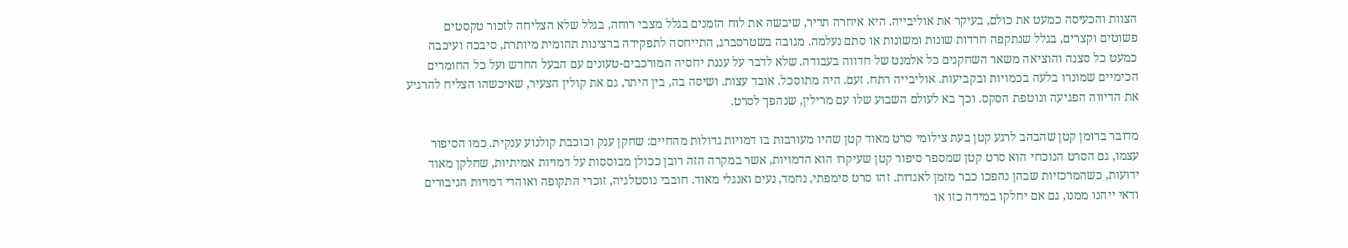הצוות והכעיסה כמעט את כולם, בעיקר את אוליבייה. היא איחרה תדיר, שיבשה את לוח הזמנים בגלל מצבי רוחה, בגלל שלא הצליחה לזכור טקסטים פשוטים וקצרים, בגלל שנתקפה חרדות שונות ומשונות או סתם נעלמה. מגובה בשטרסברג, התייחסה לתפקידה ברצינות תהומית מיותרת, סיבכה ועיכבה כמעט כל סצנה והוציאה משאר השחקנים כל אלמנט של חדווה בעבודה. שלא לדבר על עננת יחסיה המורכבים-טעונים עם הבעל החדש ועל כל החומרים הכימיים שמונרו בלעה בכמויות ובקביעות. אוליבייה רתח. זעם. היה מתוסכל. אובד עצות. ושיסה בה, בין היתר, גם את קולין הצעיר, שאיכשהו הצליח להרגיע את הדיווה הפגיעה ונוטפת הסקס. וכך בא לעולם השבוע שלו עם מרילין, שנהפך לסרט.

מדובר ברומן קטן שהבהב לרגע קטן בעת צילומי סרט מאוד קטן שהיו מעורבות בו דמויות גדולות מהחיים: שחקן ענק וכוכבת קולנוע ענקית. כמו הסיפור עצמו, גם הסרט הנוכחי הוא סרט קטן שמספר סיפור קטן שעיקרו הוא הדמויות, אשר במקרה הזה רובן ככולן מבוססות על דמויות אמיתיות, שחלקן מאוד ידועות, כשהמרכזיות שבהן נהפכו כבר מזמן לאגדות. זהו סרט סימפתי, נחמד, נעים ואנגלי מאוד. חובבי נוסטלגיה, זוכרי התקופה ואוהדי דמויות הגיבורים ודאי ייהנו ממנו, גם אם יחלקו במידה כזו או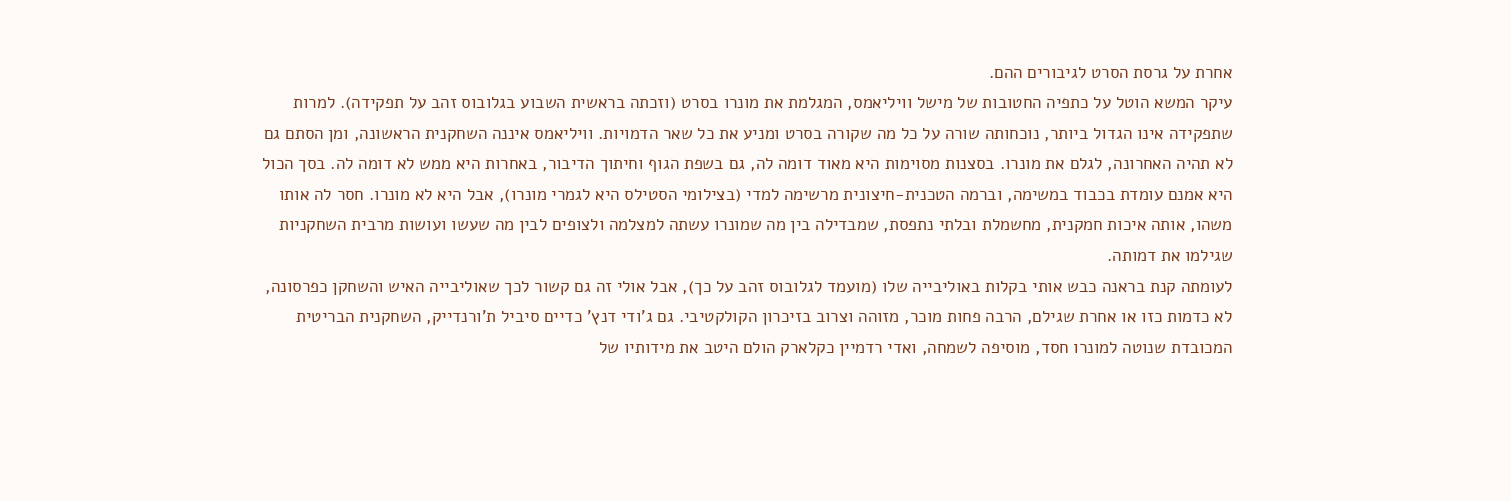אחרת על גרסת הסרט לגיבורים ההם.
עיקר המשא הוטל על כתפיה החטובות של מישל וויליאמס, המגלמת את מונרו בסרט (וזכתה בראשית השבוע בגלובוס זהב על תפקידה). למרות שתפקידה אינו הגדול ביותר, נוכחותה שורה על כל מה שקורה בסרט ומניע את כל שאר הדמויות. וויליאמס איננה השחקנית הראשונה, ומן הסתם גם לא תהיה האחרונה, לגלם את מונרו. בסצנות מסוימות היא מאוד דומה לה, גם בשפת הגוף וחיתוך הדיבור, באחרות היא ממש לא דומה לה. בסך הכול היא אמנם עומדת בכבוד במשימה, וברמה הטכנית-חיצונית מרשימה למדי (בצילומי הסטילס היא לגמרי מונרו), אבל היא לא מונרו. חסר לה אותו משהו, אותה איכות חמקנית, מחשמלת ובלתי נתפסת, שמבדילה בין מה שמונרו עשתה למצלמה ולצופים לבין מה שעשו ועושות מרבית השחקניות שגילמו את דמותה.
לעומתה קנת בראנה כבש אותי בקלות באוליבייה שלו (מועמד לגלובוס זהב על כך), אבל אולי זה גם קשור לכך שאוליבייה האיש והשחקן כפרסונה, לא כדמות כזו או אחרת שגילם, הרבה פחות מוכר, מזוהה וצרוב בזיכרון הקולקטיבי. גם ג'ודי דנץ' כדיים סיביל ת'ורנדייק, השחקנית הבריטית המכובדת שנוטה למונרו חסד, מוסיפה לשמחה, ואדי רדמיין כקלארק הולם היטב את מידותיו של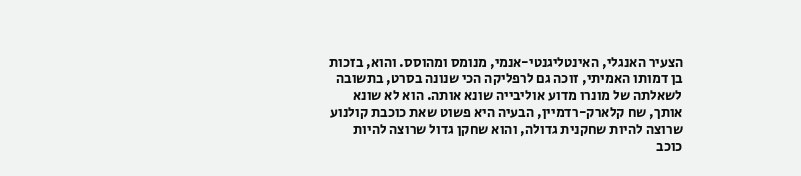הצעיר האנגלי, האינטליגנטי-אנמי, מנומס ומהוסס. והוא, בזכות בן דמותו האמיתי, זוכה גם לרפליקה הכי שנונה בסרט, בתשובה לשאלתה של מונרו מדוע אוליבייה שונא אותה. הוא לא שונא אותך, שח קלארק-רדמיין, הבעיה היא פשוט שאת כוכבת קולנוע שרוצה להיות שחקנית גדולה, והוא שחקן גדול שרוצה להיות כוכב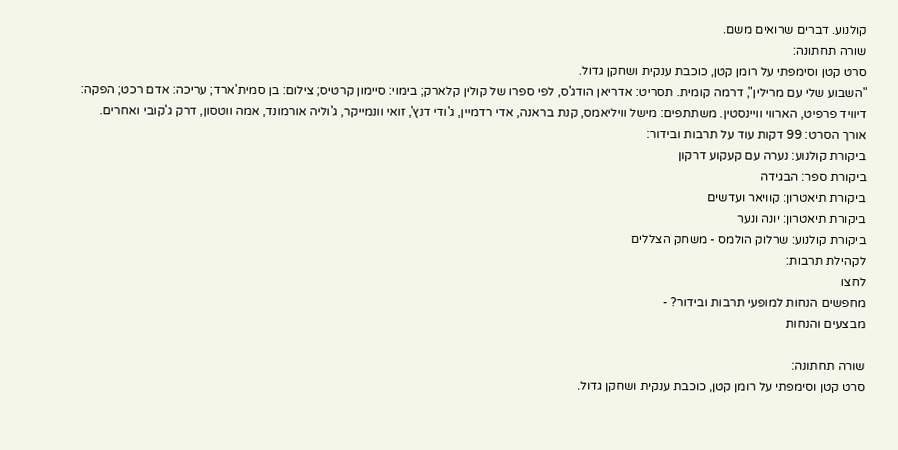קולנוע. דברים שרואים משם.
שורה תחתונה:
סרט קטן וסימפתי על רומן קטן, כוכבת ענקית ושחקן גדול.
"השבוע שלי עם מרילין", דרמה קומית. תסריט: אדריאן הודג'ס, לפי ספרו של קולין קלארק; בימוי: סיימון קרטיס; צילום: בן סמית'ארד; עריכה: אדם רכט; הפקה: דיוויד פרפיט, הארווי וויינסטין. משתתפים: מישל וויליאמס, קנת בראנה, אדי רדמיין, ג'ודי דנץ', זואי וונמייקר, ג'וליה אורמונד, אמה ווטסון, דרק ג'קובי ואחרים. אורך הסרט: 99 דקות עוד על תרבות ובידור:
ביקורת קולנוע: נערה עם קעקוע דרקון
ביקורת ספר: הבגידה
ביקורת תיאטרון: קוויאר ועדשים
ביקורת תיאטרון: יונה ונער
ביקורת קולנוע: שרלוק הולמס - משחק הצללים
לקהילת תרבות:
לחצו
מחפשים הנחות למופעי תרבות ובידור? -
מבצעים והנחות

שורה תחתונה:
סרט קטן וסימפתי על רומן קטן, כוכבת ענקית ושחקן גדול.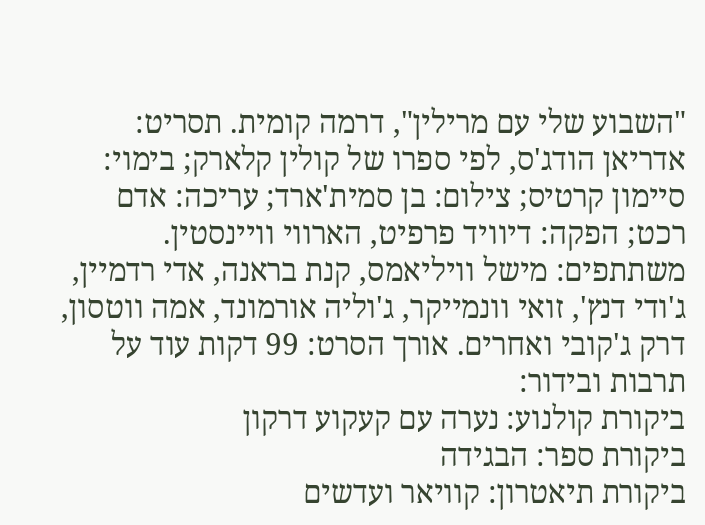"השבוע שלי עם מרילין", דרמה קומית. תסריט: אדריאן הודג'ס, לפי ספרו של קולין קלארק; בימוי: סיימון קרטיס; צילום: בן סמית'ארד; עריכה: אדם רכט; הפקה: דיוויד פרפיט, הארווי וויינסטין. משתתפים: מישל וויליאמס, קנת בראנה, אדי רדמיין, ג'ודי דנץ', זואי וונמייקר, ג'וליה אורמונד, אמה ווטסון, דרק ג'קובי ואחרים. אורך הסרט: 99 דקות עוד על תרבות ובידור:
ביקורת קולנוע: נערה עם קעקוע דרקון
ביקורת ספר: הבגידה
ביקורת תיאטרון: קוויאר ועדשים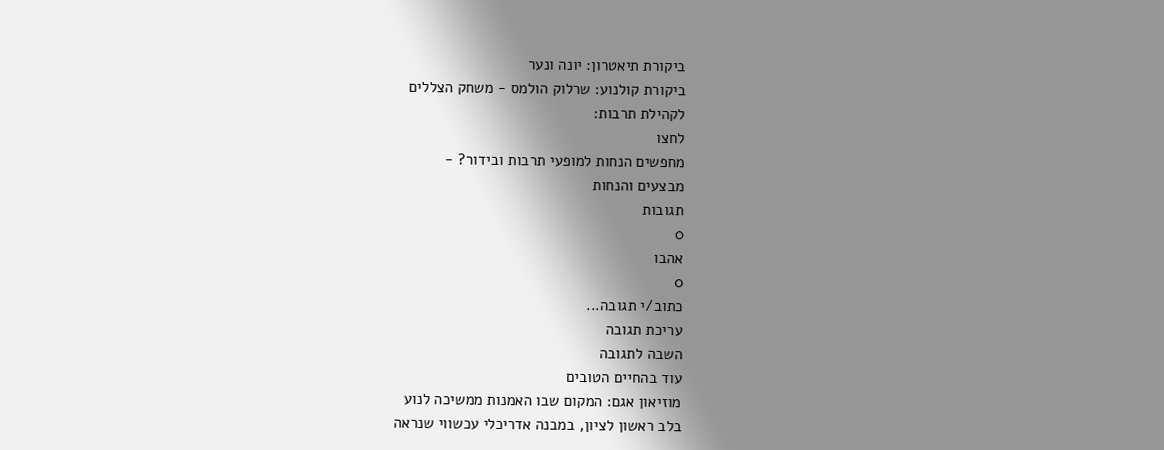ביקורת תיאטרון: יונה ונער
ביקורת קולנוע: שרלוק הולמס - משחק הצללים
לקהילת תרבות:
לחצו
מחפשים הנחות למופעי תרבות ובידור? -
מבצעים והנחות
תגובות
0
אהבו
0
כתוב/י תגובה...
עריכת תגובה
השבה לתגובה
עוד בהחיים הטובים
מוזיאון אגם: המקום שבו האמנות ממשיכה לנוע
בלב ראשון לציון, במבנה אדריכלי עכשווי שנראה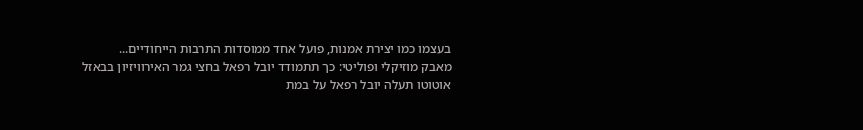בעצמו כמו יצירת אמנות, פועל אחד ממוסדות התרבות הייחודיים...
מאבק מוזיקלי ופוליטי: כך תתמודד יובל רפאל בחצי גמר האירוויזיון בבאזל
אוטוטו תעלה יובל רפאל על במת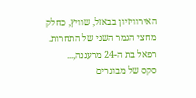האירוויזיון בבאזל, שוויץ, כחלק מחצי הגמר השני של התחרות. רפאל בת ה-24 מרעננה,...
סקס של מבוגרים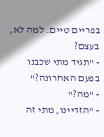בפריים טיים. למה לא, בעצם?
- "תגיד מתי שכבנו בפעם האחרונה?"
- "מה?"
- "הזדיינו, מתי זה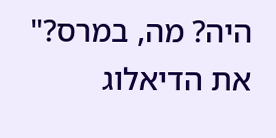היה? מה, במרס?"
את הדיאלוג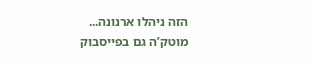הזה ניהלו ארנונה...
מוטק’ה גם בפייסבוק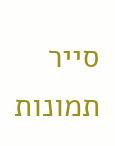סייר תמונות